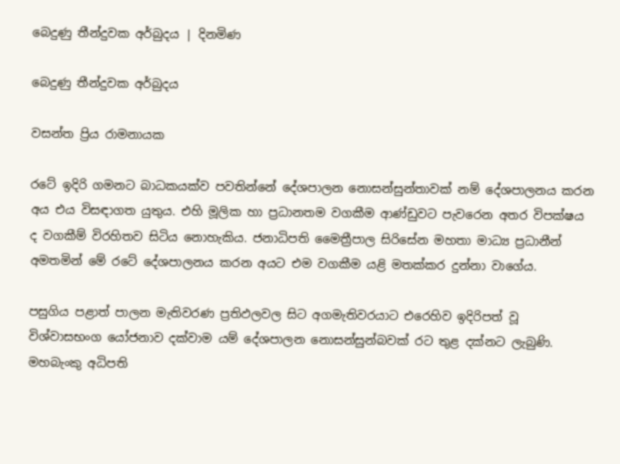බෙදුණු තීන්දුවක අර්බුදය | දිනමිණ

බෙදුණු තීන්දුවක අර්බුදය

වසන්ත ප්‍රිය රාමනායක

රටේ ඉදිරි ගමනට බාධකයක්ව පවතින්නේ දේශපාලන නොසන්සුන්තාවක් නම් දේශපාලනය කරන අය එය විසඳාගත යුතුය. එහි මූලික හා ප්‍රධානතම වගකීම ආණ්ඩුවට පැවරෙන අතර විපක්ෂය ද වගකීම් විරහිතව සිටිය නොහැකිය. ජනාධිපති මෛත්‍රීපාල සිරිසේන මහතා මාධ්‍ය ප්‍රධානීන් අමතමින් මේ රටේ දේශපාලනය කරන අයට එම වගකීම යළි මතක්කර දුන්නා වාගේය.

පසුගිය පළාත් පාලන මැතිවරණ ප්‍රතිඵලවල සිට අගමැතිවරයාට එරෙහිව ඉදිරිපත් වූ විශ්වාසභංග යෝජනාව දක්වාම යම් දේශපාලන නොසන්සුන්බවක් රට තුළ දක්නට ලැබුණි. මහබැංකු අධිපති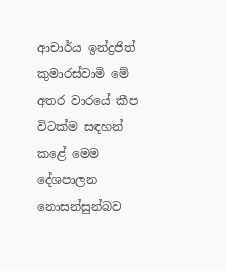ආචාර්ය ඉන්ද්‍රජිත් කුමාරස්වාමි මේ අතර වාරයේ කීප විටක්ම සඳහන් කළේ මෙම දේශපාලන නොසන්සුන්බව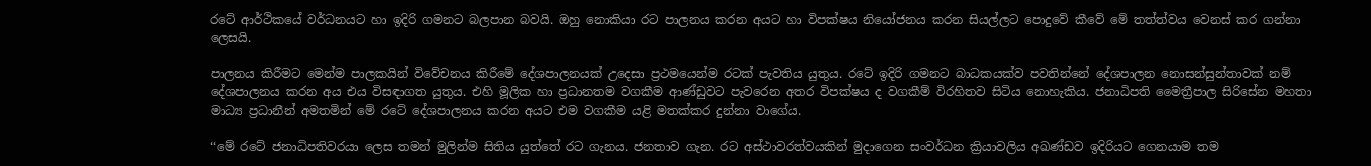රටේ ආර්ථිකයේ වර්ධනයට හා ඉදිරි ගමනට බලපාන බවයි. ඔහු නොකියා රට පාලනය කරන අයට හා විපක්ෂය නියෝජනය කරන සියල්ලට පොදුවේ කීවේ මේ තත්ත්වය වෙනස් කර ගන්නා ලෙසයි.

පාලනය කිරීමට මෙන්ම පාලකයින් විවේචනය කිරීමේ දේශපාලනයක් උදෙසා ප්‍රථමයෙන්ම රටක් පැවතිය යුතුය. රටේ ඉදිරි ගමනට බාධකයක්ව පවතින්නේ දේශපාලන නොසන්සුන්තාවක් නම් දේශපාලනය කරන අය එය විසඳාගත යුතුය. එහි මූලික හා ප්‍රධානතම වගකීම ආණ්ඩුවට පැවරෙන අතර විපක්ෂය ද වගකීම් විරහිතව සිටිය නොහැකිය. ජනාධිපති මෛත්‍රීපාල සිරිසේන මහතා මාධ්‍ය ප්‍රධානීන් අමතමින් මේ රටේ දේශපාලනය කරන අයට එම වගකීම යළි මතක්කර දුන්නා වාගේය.

‘‘මේ රටේ ජනාධිපතිවරයා ලෙස තමන් මුලින්ම සිතිය යුත්තේ රට ගැනය. ජනතාව ගැන. රට අස්ථාවරත්වයකින් මුදාගෙන සංවර්ධන ක්‍රියාවලිය අඛණ්ඩව ඉදිරියට ගෙනයාම තම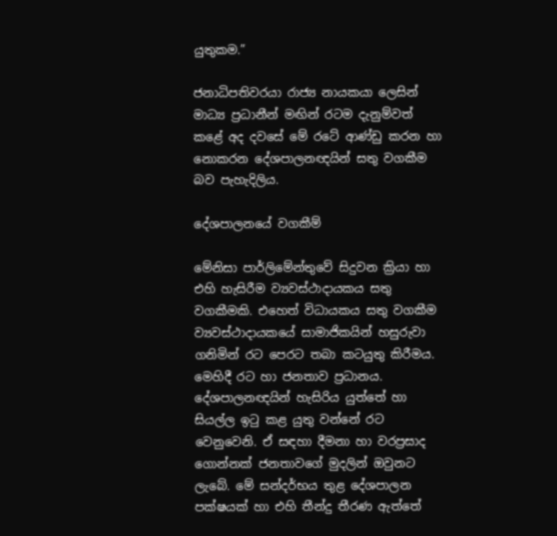යුතුකම.”

ජනාධිපතිවරයා රාජ්‍ය නායකයා ලෙසින් මාධ්‍ය ප්‍රධානීන් මඟින් රටම දැනුම්වත් කළේ අද දවසේ මේ රටේ ආණ්ඩු කරන හා නොකරන දේශපාලනඥයින් සතු වගකීම බව පැහැදිලිය.

දේශපාලනයේ වගකීම්

මේනිසා පාර්ලිමේන්තුවේ සිදුවන ක්‍රියා හා එහි හැසිරීම ව්‍යවස්ථාදායකය සතු වගකීමකි. එහෙත් විධායකය සතු වගකීම ව්‍යවස්ථාදායකයේ සාමාජිකයින් හසුරුවා ගනිමින් රට පෙරට තබා කටයුතු කිරීමය. මෙහිදී රට හා ජනතාව ප්‍රධානය. දේශපාලනඥයින් හැසිරිය යුත්තේ හා සියල්ල ඉටු කළ යුතු වන්නේ රට වෙනුවෙනි. ඒ සඳහා දීමනා හා වරප්‍රසාද ගොන්නක් ජනතාවගේ මුදලින් ඔවුනට ලැබේ. මේ සන්දර්භය තුළ දේශපාලන පක්ෂයක් හා එහි තීන්දු තීරණ ඇත්තේ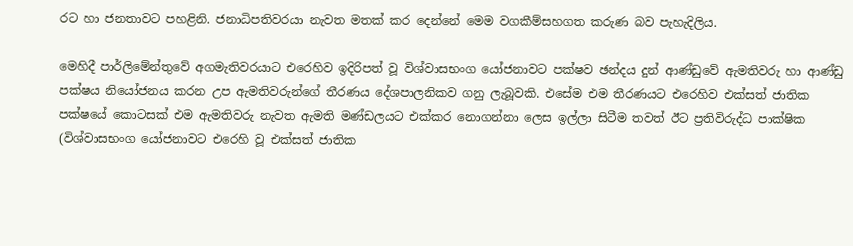රට හා ජනතාවට පහළිනි. ජනාධිපතිවරයා නැවත මතක් කර දෙන්නේ මෙම වගකීම්සහගත කරුණ බව පැහැදිලිය.

මෙහිදී පාර්ලිමේන්තුවේ අගමැතිවරයාට එරෙහිව ඉදිරිපත් වූ විශ්වාසභංග යෝජනාවට පක්ෂව ඡන්දය දුන් ආණ්ඩුවේ ඇමතිවරු හා ආණ්ඩු පක්ෂය නියෝජනය කරන උප ඇමතිවරුන්ගේ තීරණය දේශපාලනිකව ගනු ලැබූවකි. එසේම එම තීරණයට එරෙහිව එක්සත් ජාතික පක්ෂයේ කොටසක් එම ඇමතිවරු නැවත ඇමති මණ්ඩලයට එක්කර නොගන්නා ලෙස ඉල්ලා සිටීම තවත් ඊට ප්‍රතිවිරුද්ධ පාක්ෂික (විශ්වාසභංග යෝජනාවට එරෙහි වූ එක්සත් ජාතික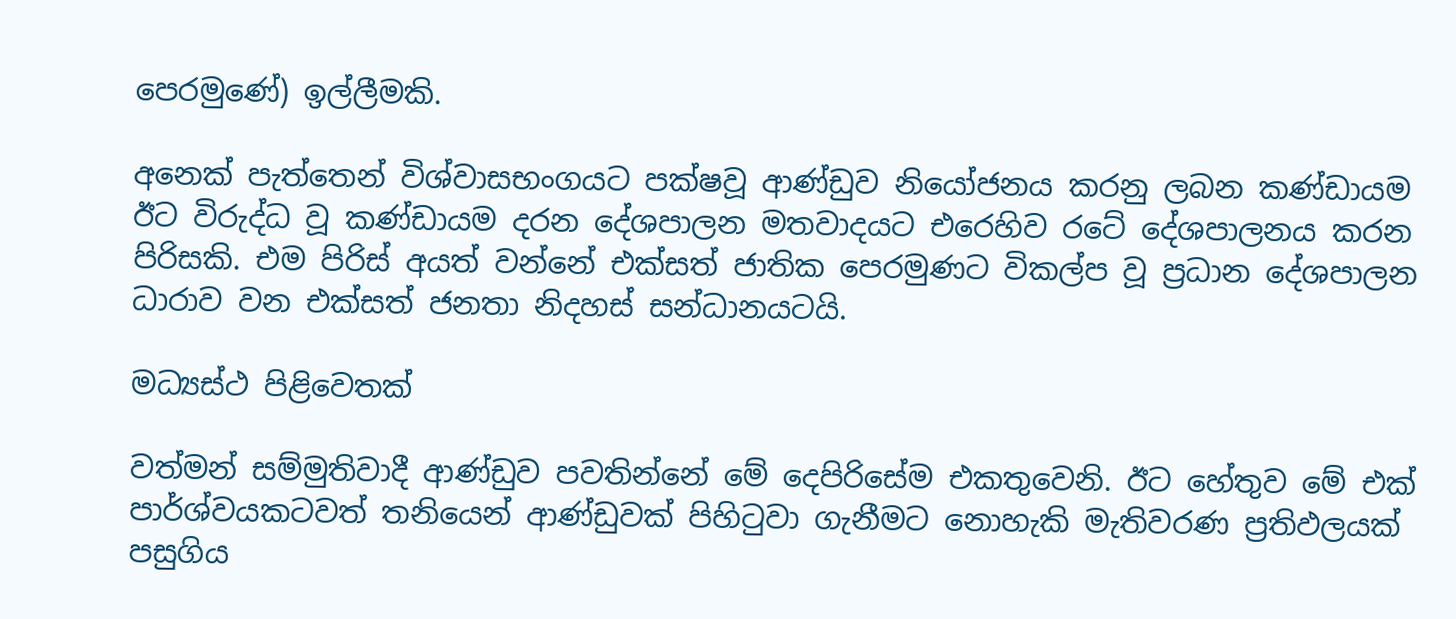පෙරමුණේ) ඉල්ලීමකි.

අනෙක් පැත්තෙන් විශ්වාසභංගයට පක්ෂවූ ආණ්ඩුව නියෝජනය කරනු ලබන කණ්ඩායම ඊට විරුද්ධ වූ කණ්ඩායම දරන දේශපාලන මතවාදයට එරෙහිව රටේ දේශපාලනය කරන පිරිසකි. එම පිරිස් අයත් වන්නේ එක්සත් ජාතික පෙරමුණට විකල්ප වූ ප්‍රධාන දේශපාලන ධාරාව වන එක්සත් ජනතා නිදහස් සන්ධානයටයි.

මධ්‍යස්ථ පිළිවෙතක්

වත්මන් සම්මුතිවාදී ආණ්ඩුව පවතින්නේ මේ දෙපිරිසේම එකතුවෙනි. ඊට හේතුව මේ එක් පාර්ශ්වයකටවත් තනියෙන් ආණ්ඩුවක් පිහිටුවා ගැනීමට නොහැකි මැතිවරණ ප්‍රතිඵලයක් පසුගිය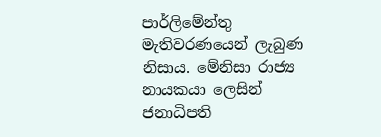පාර්ලිමේන්තු මැතිවරණයෙන් ලැබුණ නිසාය. මේනිසා රාජ්‍ය නායකයා ලෙසින් ජනාධිපති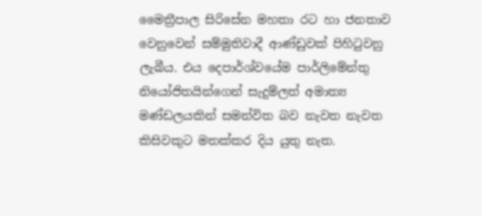මෛත්‍රීපාල සිරිසේන මහතා රට හා ජනතාව වෙනුවෙන් සම්මුතිවාදී ආණ්ඩුවක් පිහිටුවනු ලැබීය. එය දෙපාර්ශ්වයේම පාර්ලිමේන්තු නියෝජිතයින්ගෙන් සැදුම්ලත් අමාත්‍ය මණ්ඩලයකින් සමන්විත බව නැවත නැවත කිසිවකුට මතක්කර දිය යුතු නැත.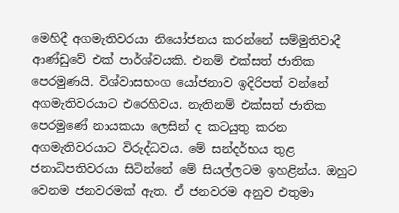මෙහිදී අගමැතිවරයා නියෝජනය කරන්නේ සම්මුතිවාදී ආණ්ඩුවේ එක් පාර්ශ්වයකි. එනම් එක්සත් ජාතික පෙරමුණයි. විශ්වාසභංග යෝජනාව ඉදිරිපත් වන්නේ අගමැතිවරයාට එරෙහිවය. නැතිනම් එක්සත් ජාතික පෙරමුණේ නායකයා ලෙසින් ද කටයුතු කරන අගමැතිවරයාට විරුද්ධවය. මේ සන්දර්භය තුළ ජනාධිපතිවරයා සිටින්නේ මේ සියල්ලටම ඉහළින්ය. ඔහුට වෙනම ජනවරමක් ඇත. ඒ ජනවරම අනුව එතුමා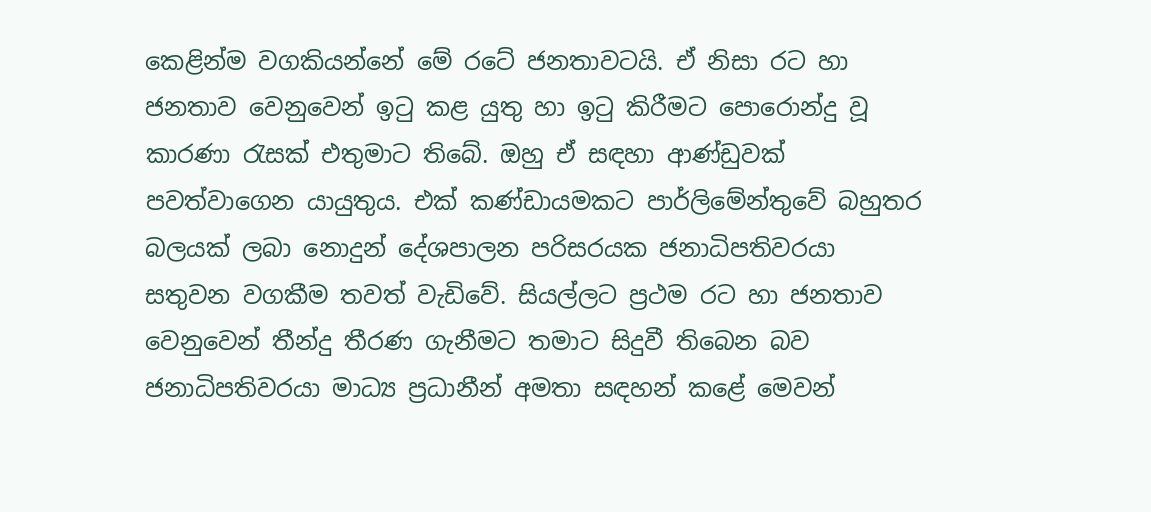කෙළින්ම වගකියන්නේ මේ රටේ ජනතාවටයි. ඒ නිසා රට හා ජනතාව වෙනුවෙන් ඉටු කළ යුතු හා ඉටු කිරීමට පොරොන්දු වූ කාරණා රැසක් එතුමාට තිබේ. ඔහු ඒ සඳහා ආණ්ඩුවක් පවත්වාගෙන යායුතුය. එක් කණ්ඩායමකට පාර්ලිමේන්තුවේ බහුතර බලයක් ලබා නොදුන් දේශපාලන පරිසරයක ජනාධිපතිවරයා සතුවන වගකීම තවත් වැඩිවේ. සියල්ලට ප්‍රථම රට හා ජනතාව වෙනුවෙන් තීන්දු තීරණ ගැනීමට තමාට සිදුවී තිබෙන බව ජනාධිපතිවරයා මාධ්‍ය ප්‍රධානීන් අමතා සඳහන් කළේ මෙවන්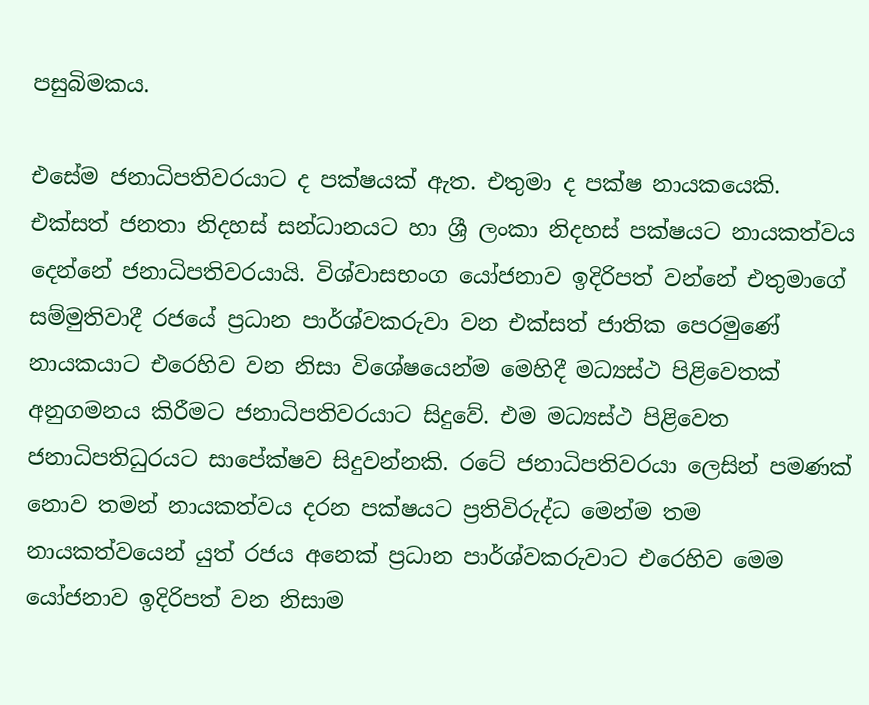පසුබිමකය.

එසේම ජනාධිපතිවරයාට ද පක්ෂයක් ඇත. එතුමා ද පක්ෂ නායකයෙකි. එක්සත් ජනතා නිදහස් සන්ධානයට හා ශ්‍රී ලංකා නිදහස් පක්ෂයට නායකත්වය දෙන්නේ ජනාධිපතිවරයායි. විශ්වාසභංග යෝජනාව ඉදිරිපත් වන්නේ එතුමාගේ සම්මුතිවාදී රජයේ ප්‍රධාන පාර්ශ්වකරුවා වන එක්සත් ජාතික පෙරමුණේ නායකයාට එරෙහිව වන නිසා විශේෂයෙන්ම මෙහිදී මධ්‍යස්ථ පිළිවෙතක් අනුගමනය කිරීමට ජනාධිපතිවරයාට සිදුවේ. එම මධ්‍යස්ථ පිළිවෙත ජනාධිපතිධුරයට සාපේක්ෂව සිදුවන්නකි. රටේ ජනාධිපතිවරයා ලෙසින් පමණක් නොව තමන් නායකත්වය දරන පක්ෂයට ප්‍රතිවිරුද්ධ මෙන්ම තම නායකත්වයෙන් යුත් රජය අනෙක් ප්‍රධාන පාර්ශ්වකරුවාට එරෙහිව මෙම යෝජනාව ඉදිරිපත් වන නිසාම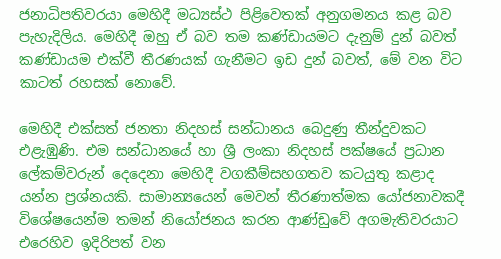ජනාධිපතිවරයා මෙහිදී මධ්‍යස්ථ පිළිවෙතක් අනුගමනය කළ බව පැහැදිලිය. මෙහිදී ඔහු ඒ බව තම කණ්ඩායමට දැනුම් දුන් බවත් කණ්ඩායම එක්වී තීරණයක් ගැනීමට ඉඩ දුන් බවත්, මේ වන විට කාටත් රහසක් නොවේ.

මෙහිදී එක්සත් ජනතා නිදහස් සන්ධානය බෙදුණු තීන්දුවකට එළැඹුණි. එම සන්ධානයේ හා ශ්‍රී ලංකා නිදහස් පක්ෂයේ ප්‍රධාන ලේකම්වරුන් දෙදෙනා මෙහිදී වගකීම්සහගතව කටයුතු කළාද යන්න ප්‍රශ්නයකි. සාමාන්‍යයෙන් මෙවන් තීරණාත්මක යෝජනාවකදී විශේෂයෙන්ම තමන් නියෝජනය කරන ආණ්ඩුවේ අගමැතිවරයාට එරෙහිව ඉදිරිපත් වන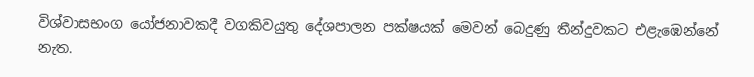විශ්වාසභංග යෝජනාවකදී වගකිවයුතු දේශපාලන පක්ෂයක් මෙවන් බෙදුණු තීන්දුවකට එළැඹෙන්නේ නැත.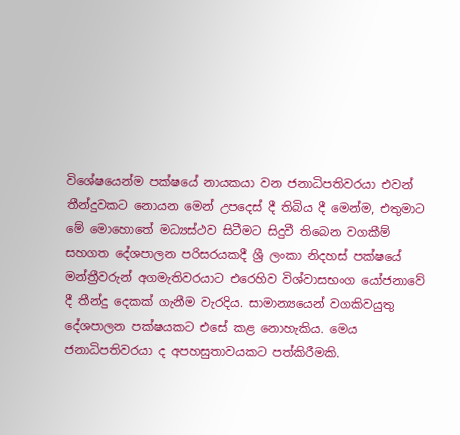විශේෂයෙන්ම පක්ෂයේ නායකයා වන ජනාධිපතිවරයා එවන් තීන්දුවකට නොයන මෙන් උපදෙස් දී තිබිය දී මෙන්ම, එතුමාට මේ මොහොතේ මධ්‍යස්ථව සිටීමට සිදුවී තිබෙන වගකීම් සහගත දේශපාලන පරිසරයකදී ශ්‍රී ලංකා නිදහස් පක්ෂයේ මන්ත්‍රීවරුන් අගමැතිවරයාට එරෙහිව විශ්වාසභංග යෝජනාවේ දී තීන්දු දෙකක් ගැනීම වැරදිය. සාමාන්‍යයෙන් වගකිවයුතු දේශපාලන පක්ෂයකට එසේ කළ නොහැකිය. මෙය ජනාධිපතිවරයා ද අපහසුතාවයකට පත්කිරීමකි.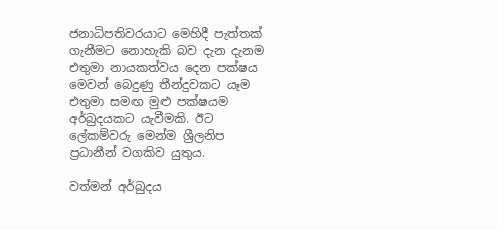ජනාධිපතිවරයාට මෙහිදී පැත්තක් ගැනීමට නොහැකි බව දැන දැනම එතුමා නායකත්වය දෙන පක්ෂය මෙවන් බෙදුණු තීන්දුවකට යෑම එතුමා සමඟ මුළු පක්ෂයම අර්බුදයකට යැවීමකි. ඊට ලේකම්වරු මෙන්ම ශ්‍රීලනිප ප්‍රධානීන් වගකිව යුතුය.

වත්මන් අර්බුදය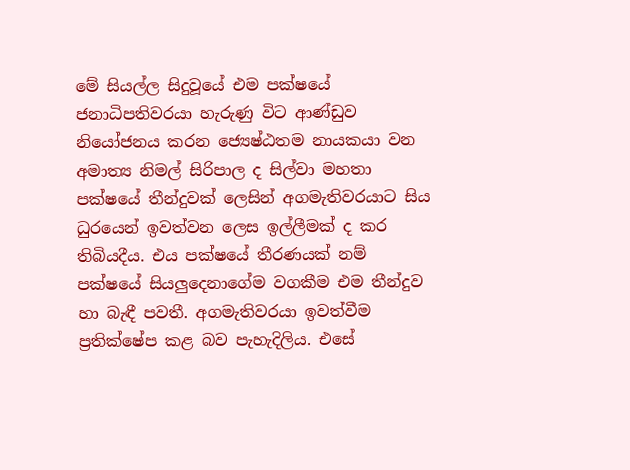මේ සියල්ල සිදුවූයේ එම පක්ෂයේ ජනාධිපතිවරයා හැරුණු විට ආණ්ඩුව නියෝජනය කරන ජ්‍යෙෂ්ඨතම නායකයා වන අමාත්‍ය නිමල් සිරිපාල ද සිල්වා මහතා පක්ෂයේ තීන්දුවක් ලෙසින් අගමැතිවරයාට සිය ධුරයෙන් ඉවත්වන ලෙස ඉල්ලීමක් ද කර තිබියදීය. එය පක්ෂයේ තීරණයක් නම් පක්ෂයේ සියලුදෙනාගේම වගකීම එම තීන්දුව හා බැඳී පවතී. අගමැතිවරයා ඉවත්වීම ප්‍රතික්ෂේප කළ බව පැහැදිලිය. එසේ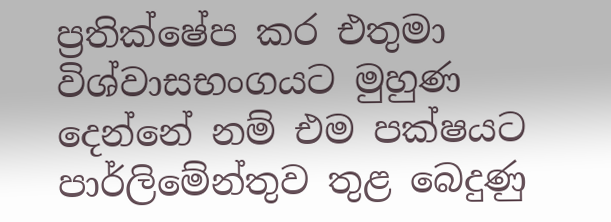ප්‍රතික්ෂේප කර එතුමා විශ්වාසභංගයට මුහුණ දෙන්නේ නම් එම පක්ෂයට පාර්ලිමේන්තුව තුළ බෙදුණු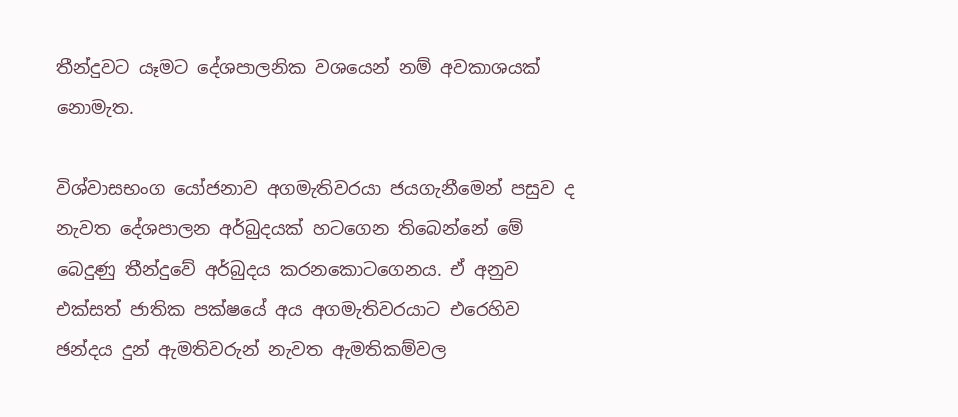තීන්දුවට යෑමට දේශපාලනික වශයෙන් නම් අවකාශයක් නොමැත.

විශ්වාසභංග යෝජනාව අගමැතිවරයා ජයගැනීමෙන් පසුව ද නැවත දේශපාලන අර්බුදයක් හටගෙන තිබෙන්නේ මේ බෙදුණු තීන්දුවේ අර්බුදය කරනකොටගෙනය. ඒ අනුව එක්සත් ජාතික පක්ෂයේ අය අගමැතිවරයාට එරෙහිව ඡන්දය දුන් ඇමතිවරුන් නැවත ඇමතිකම්වල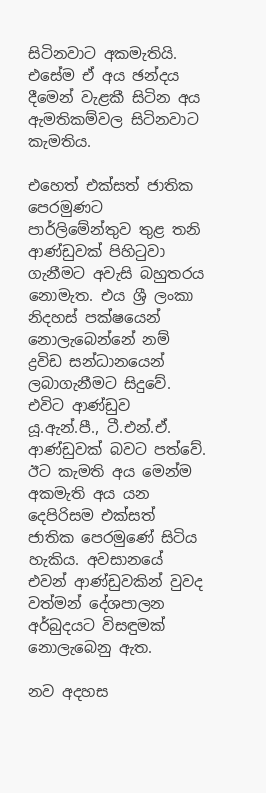සිටිනවාට අකමැතියි. එසේම ඒ අය ඡන්දය දීමෙන් වැළකී සිටින අය ඇමතිකම්වල සිටිනවාට කැමතිය.

එහෙත් එක්සත් ජාතික පෙරමුණට පාර්ලිමේන්තුව තුළ තනි ආණ්ඩුවක් පිහිටුවා ගැනීමට අවැසි බහුතරය නොමැත. එය ශ්‍රී ලංකා නිදහස් පක්ෂයෙන් නොලැබෙන්නේ නම් ද්‍රවිඩ සන්ධානයෙන් ලබාගැනීමට සිදුවේ. එවිට ආණ්ඩුව යූ.ඇන්.පී., ටී.එන්.ඒ. ආණ්ඩුවක් බවට පත්වේ. ඊට කැමති අය මෙන්ම අකමැති අය යන දෙපිරිසම එක්සත් ජාතික පෙරමුණේ සිටිය හැකිය. අවසානයේ එවන් ආණ්ඩුවකින් වුවද වත්මන් දේශපාලන අර්බුදයට විසඳුමක් නොලැබෙනු ඇත.

නව අදහස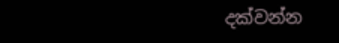දක්වන්න